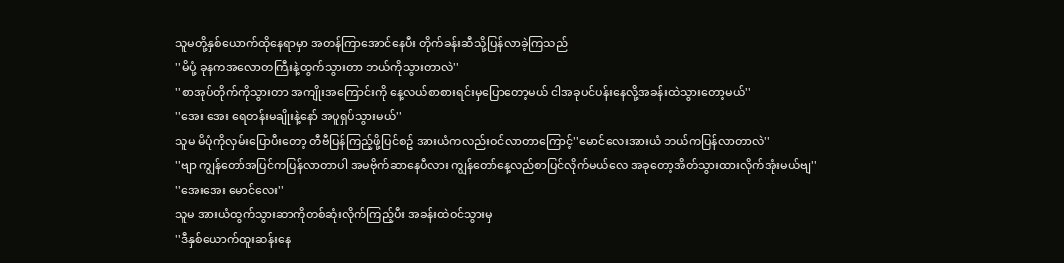သူမတို့နှစ်ယောက်ထိုနေရာမှာ အတန်ကြာအောင်နေပီး တိုက်ခန်းဆီသို့ပြန်လာခဲ့ကြသည်
''မိပုံ့ ခုနကအလောတကြီးနဲ့ထွက်သွားတာ ဘယ်ကိုသွားတာလဲ''
''စာအုပ်တိုက်ကိုသွားတာ အကျိုးအကြောင်းကို နေ့လယ်စာစားရင်းမှပြောတော့မယ် ငါအခုပင်ပန်းနေလို့အခန်းထဲသွားတော့မယ်''
''အေး အေး ရေတန်းမချိုးနဲ့နော် အပူရှပ်သွားမယ်''
သူမ မိပုံကိုလှမ်းပြောပီးတော့ တီဗီပြန်ကြည့်ဖို့ပြင်စဥ် အားယံကလည်းဝင်လာတာကြောင့်''မောင်လေးအားယံ ဘယ်ကပြန်လာတာလဲ''
''ဗျာ ကျွန်တော်အပြင်ကပြန်လာတာပါ အမဗိုက်ဆာနေပီလား ကျွန်တော်နေ့လည်စာပြင်လိုက်မယ်လေ အခုတော့အိတ်သွားထားလိုက်အုံးမယ်ဗျ''
''အေးအေး မောင်လေး''
သူမ အားယံထွက်သွားဆာကိုတစ်ဆုံးလိုက်ကြည့်ပီး အခန်းထဲဝင်သွားမှ
''ဒီနှစ်ယောက်ထူးဆန်းနေ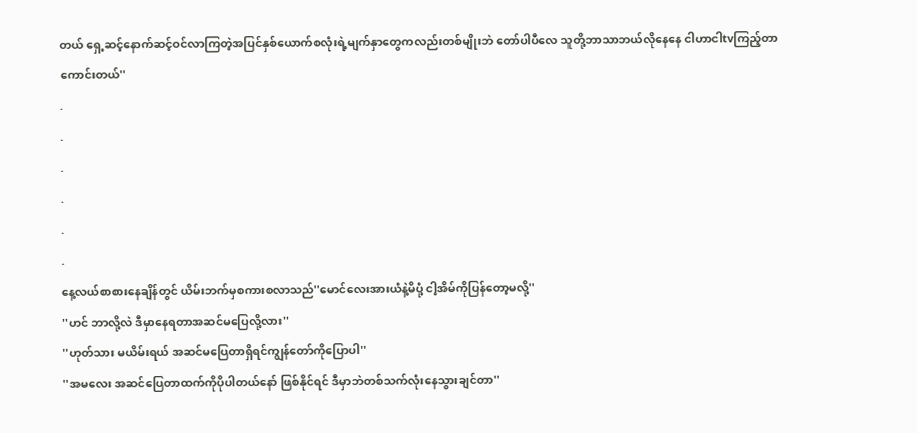တယ် ရှေ့ဆင့်နောက်ဆင့်ဝင်လာကြတဲ့အပြင်နှစ်ယောက်စလုံးရဲ့မျက်နှာတွေကလည်းတစ်မျိုးဘဲ တော်ပါပီလေ သူတို့ဘာသာဘယ်လိုနေနေ ငါဟာငါtvကြည့်တာကောင်းတယ်''
.
.
.
.
.
.
နေ့လယ်စာစားနေချိန်တွင် ယိမ်းဘက်မှစကားစလာသည်''မောင်လေးအားယံနဲ့မိပုံ့ ငါ့အိမ်ကိုပြန်တော့မလို့''
''ဟင် ဘာလို့လဲ ဒီမှာနေရတာအဆင်မပြေလို့လား''
''ဟုတ်သား မယိမ်းရယ် အဆင်မပြေတာရှိရင်ကျွန်တော်ကိုပြောပါ''
''အမလေး အဆင်ပြေတာထက်ကိုပိုပါတယ်နော် ဖြစ်နိုင်ရင် ဒီမှာဘဲတစ်သက်လုံးနေသွားချင်တာ''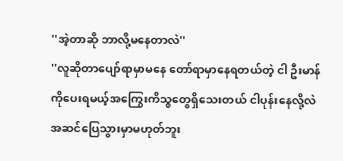''အဲ့တာဆို ဘာလို့မနေတာလဲ''
''လူဆိုတာပျော်ရာမှာမနေ တော်ရာမှာနေရတယ်တဲ့ ငါ ဦးမာန်ကိုပေးရမယ့်အကြွေးကိသ္စတွေရှိသေးတယ် ငါပုန်းနေလို့လဲအဆင်ပြေသွားမှာမဟုတ်ဘူး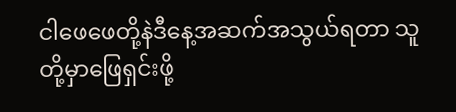ငါဖေဖေတို့နဲဒီနေ့အဆက်အသွယ်ရတာ သူတို့မှာဖြေရှင်းဖို့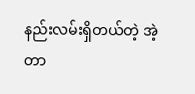နည်းလမ်းရှိတယ်တဲ့ အဲ့တာ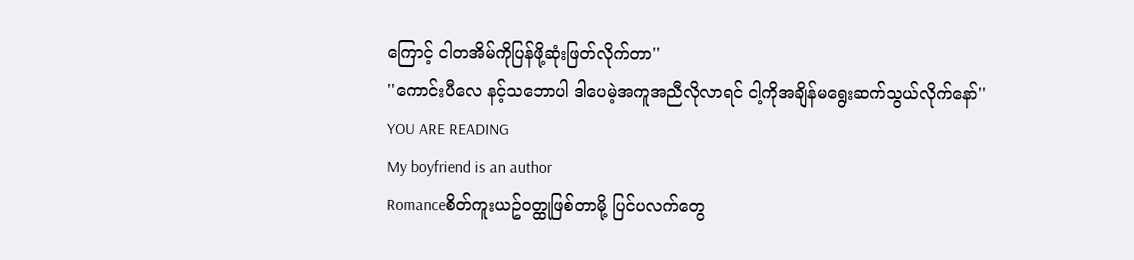ကြောင့် ငါတအိမ်ကိုပြန်ဖို့ဆုံးဖြတ်လိုက်တာ''
''ကောင်းပီလေ နင့်သဘောပါ ဒါပေမဲ့အကူအညီလိုလာရင် ငါ့ကိုအချိန်မရွေးဆက်သွယ်လိုက်နော်''
YOU ARE READING
My boyfriend is an author
Romanceစိတ်ကူးယဥ်ဝတ္ထုဖြစ်တာမို့ ပြင်ပလက်တွေ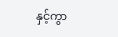နှင့်ကွာ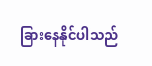ခြားနေနိုင်ပါသည်